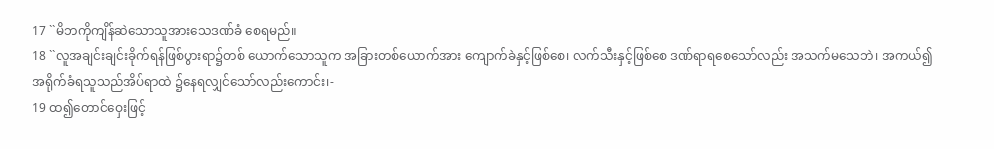17 ``မိဘကိုကျိန်ဆဲသောသူအားသေဒဏ်ခံ စေရမည်။
18 ``လူအချင်းချင်းခိုက်ရန်ဖြစ်ပွားရာ၌တစ် ယောက်သောသူက အခြားတစ်ယောက်အား ကျောက်ခဲနှင့်ဖြစ်စေ၊ လက်သီးနှင့်ဖြစ်စေ ဒဏ်ရာရစေသော်လည်း အသက်မသေဘဲ၊ အကယ်၍အရိုက်ခံရသူသည်အိပ်ရာထဲ ၌နေရလျှင်သော်လည်းကောင်း၊-
19 ထ၍တောင်ဝှေးဖြင့်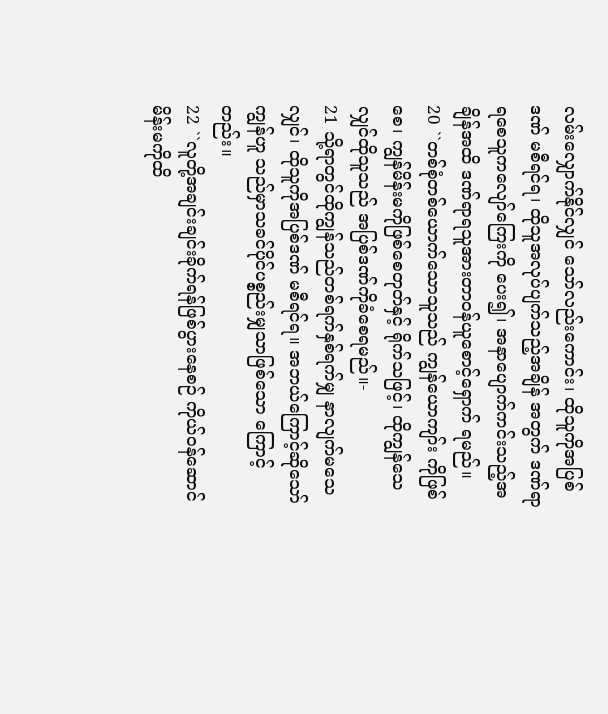လမ်းလျှောက်နိုင်လျှင် သော်လည်းကောင်း၊ ထိုသူကိုအပြစ်ဒဏ် မစီရင်ရ၊ ထိုသူအလုပ်ပျက်သည့်အချိန် အတွက် ဒဏ်ရာရစေသူကလျော်ကြေးကို ပေး၍၊ အနာပျောက်ကင်းသည့်အချိန်အထိ ဒဏ်ရာရသူအားတာဝန်ယူစောင့်ရှောက် ရမည်။
20 ``တစ်စုံတစ်ယောက်သောသူသည် ကျွန်ယောကျာ်း ကိုဖြစ်စေ၊ ကျွန်မိန်းမကိုဖြစ်စေတုတ်နှင့် ရိုက်သဖြင့်၊ ထိုကျွန်သေလျှင်ထိုသူသည် အပြစ်ဒဏ်ကိုခံစေရမည်။-
21 သို့ရာတွင်ထိုကျွန်သည်တစ်ရက်နှစ်ရက်မျှ နာလျက်မသေလျှင်၊ ထိုသူကိုအပြစ်ဒဏ် မစီရင်ရ။ အဘယ်ကြောင့်ဆိုသော်ကျွန်ဟူ သည်မှာသခင်ပိုင်ပစ္စည်းမျှသာဖြစ်သော ကြောင့်တည်း။
22 ``လူတို့အချင်းချင်းခိုက်ရန်ဖြစ်ပွားနေစဉ် ကိုယ်ဝန်ဆောင်မိန်းမကိုထိ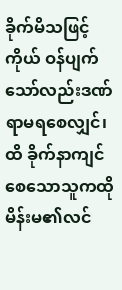ခိုက်မိသဖြင့် ကိုယ် ဝန်ပျက်သော်လည်းဒဏ်ရာမရစေလျှင်၊ ထိ ခိုက်နာကျင်စေသောသူကထိုမိန်းမ၏လင်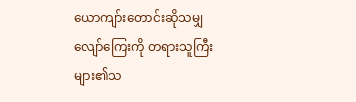ယောကျာ်းတောင်းဆိုသမျှလျော်ကြေးကို တရားသူကြီးများ၏သ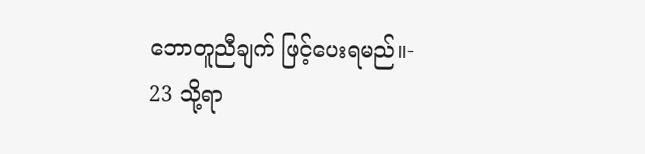ဘောတူညီချက် ဖြင့်ပေးရမည်။-
23 သို့ရာ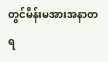တွင်မိန်းမအားအနာတရ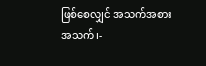ဖြစ်စေလျှင် အသက်အစားအသက်၊-